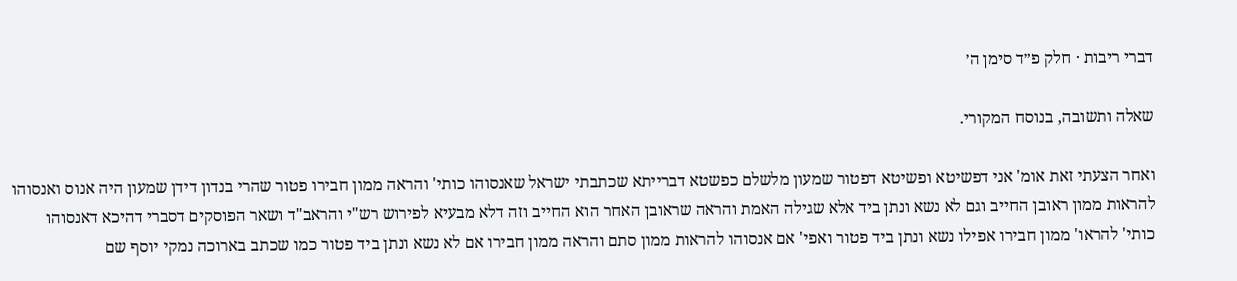דברי ריבות · חלק פ״ד סימן ה׳

שאלה ותשובה, בנוסח המקורי.

ואחר הצעתי זאת אומ' אני דפשיטא ופשיטא דפטור שמעון מלשלם כפשטא דברייתא שכתבתי ישראל שאנסוהו כותי' והראה ממון חבירו פטור שהרי בנדון דידן שמעון היה אנוס ואנסוהו להראות ממון ראובן החייב וגם לא נשא ונתן ביד אלא שגילה האמת והראה שראובן האחר הוא החייב וזה דלא מבעיא לפירוש רש"י והראב"ד ושאר הפוסקים דסברי דהיכא דאנסוהו כותי' להראו' ממון חבירו אפילו נשא ונתן ביד פטור ואפי' אם אנסוהו להראות ממון סתם והראה ממון חבירו אם לא נשא ונתן ביד פטור כמו שכתב בארוכה נמקי יוסף שם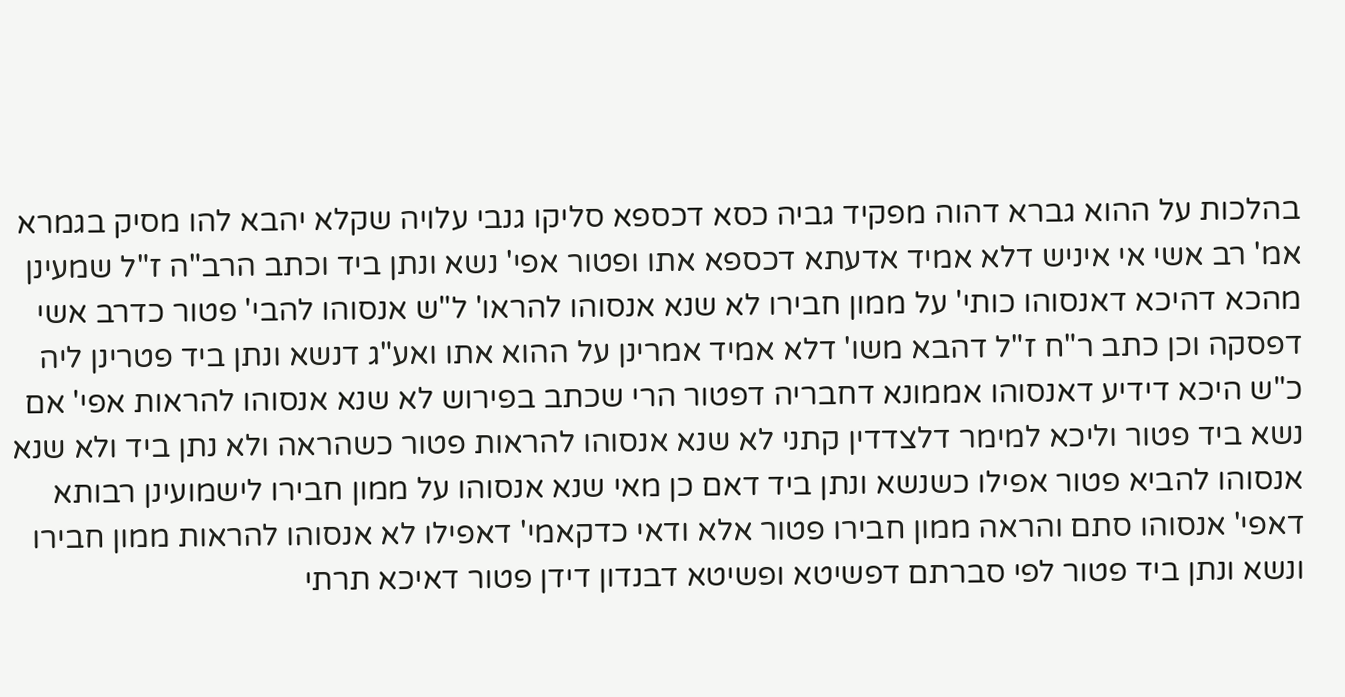בהלכות על ההוא גברא דהוה מפקיד גביה כסא דכספא סליקו גנבי עלויה שקלא יהבא להו מסיק בגמרא אמ' רב אשי אי איניש דלא אמיד אדעתא דכספא אתו ופטור אפי' נשא ונתן ביד וכתב הרב"ה ז"ל שמעינן מהכא דהיכא דאנסוהו כותי' על ממון חבירו לא שנא אנסוהו להראו' ל"ש אנסוהו להבי' פטור כדרב אשי דפסקה וכן כתב ר"ח ז"ל דהבא משו' דלא אמיד אמרינן על ההוא אתו ואע"ג דנשא ונתן ביד פטרינן ליה כ"ש היכא דידיע דאנסוהו אממונא דחבריה דפטור הרי שכתב בפירוש לא שנא אנסוהו להראות אפי' אם נשא ביד פטור וליכא למימר דלצדדין קתני לא שנא אנסוהו להראות פטור כשהראה ולא נתן ביד ולא שנא אנסוהו להביא פטור אפילו כשנשא ונתן ביד דאם כן מאי שנא אנסוהו על ממון חבירו לישמועינן רבותא דאפי' אנסוהו סתם והראה ממון חבירו פטור אלא ודאי כדקאמי' דאפילו לא אנסוהו להראות ממון חבירו ונשא ונתן ביד פטור לפי סברתם דפשיטא ופשיטא דבנדון דידן פטור דאיכא תרתי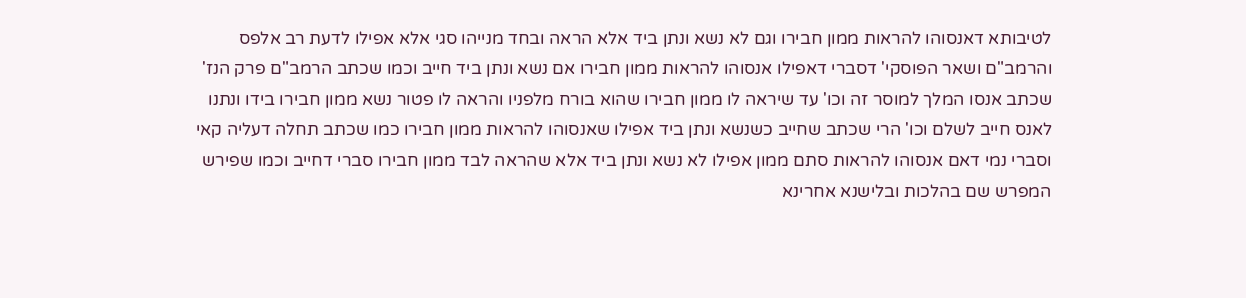לטיבותא דאנסוהו להראות ממון חבירו וגם לא נשא ונתן ביד אלא הראה ובחד מנייהו סגי אלא אפילו לדעת רב אלפס והרמב"ם ושאר הפוסקי' דסברי דאפילו אנסוהו להראות ממון חבירו אם נשא ונתן ביד חייב וכמו שכתב הרמב"ם פרק הנז' שכתב אנסו המלך למוסר זה וכו' עד שיראה לו ממון חבירו שהוא בורח מלפניו והראה לו פטור נשא ממון חבירו בידו ונתנו לאנס חייב לשלם וכו' הרי שכתב שחייב כשנשא ונתן ביד אפילו שאנסוהו להראות ממון חבירו כמו שכתב תחלה דעליה קאי וסברי נמי דאם אנסוהו להראות סתם ממון אפילו לא נשא ונתן ביד אלא שהראה לבד ממון חבירו סברי דחייב וכמו שפירש המפרש שם בהלכות ובלישנא אחרינא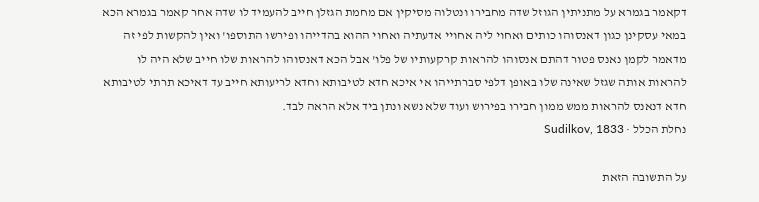דקאמר בגמרא על מתניתין הגוזל שדה מחבירו ונטלוה מסיקין אם מחמת הגזלן חייב להעמיד לו שדה אחר קאמר בגמרא הכא במאי עסקינן כגון דאנסוהו כותים ואחוי ליה אחויי אדעתיה ואחוי ההוא בהדייהו ופירשו התוספו' ואין להקשות לפי זה מדאמר לקמן נאנס פטור דהתם אנסוהו להראות קרקעותיו של פלו' אבל הכא דאנסוהו להראות שלו חייב שלא היה לו להראות אותה שגזל שאינה שלו באופן דלפי סברתייהו אי איכא חדא לטיבותא וחדא לריעותא חייב עד דאיכא תרתי לטיבותא חדא דנאנס להראות ממש ממון חבירו בפירוש ועוד שלא נשא ונתן ביד אלא הראה לבד.
נחלת הכלל · Sudilkov, 1833

על התשובה הזאת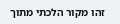זהו מקור הלכתי מתוך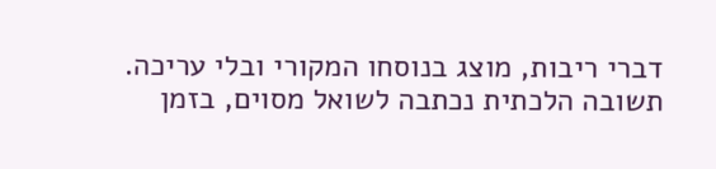דברי ריבות, מוצג בנוסחו המקורי ובלי עריכה. תשובה הלכתית נכתבה לשואל מסוים, בזמן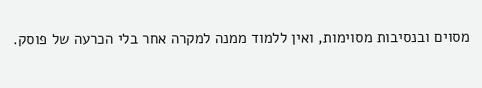מסוים ובנסיבות מסוימות, ואין ללמוד ממנה למקרה אחר בלי הכרעה של פוסק.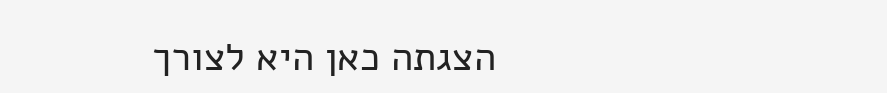הצגתה כאן היא לצורך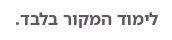לימוד המקור בלבד.